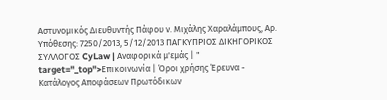Αστυνομικός Διευθυντής Πάφου ν. Μιχάλης Χαραλάμπους, Αρ. Υπόθεσης: 7250/2013, 5/12/2013 ΠΑΓΚΥΠΡΙΟΣ ΔΙΚΗΓΟΡΙΚΟΣ ΣΥΛΛΟΓΟΣ CyLaw | Αναφορικά μ'εμάς | " target="_top">Επικοινωνία | Όροι χρήσης Έρευνα - Κατάλογος Αποφάσεων Πρωτόδικων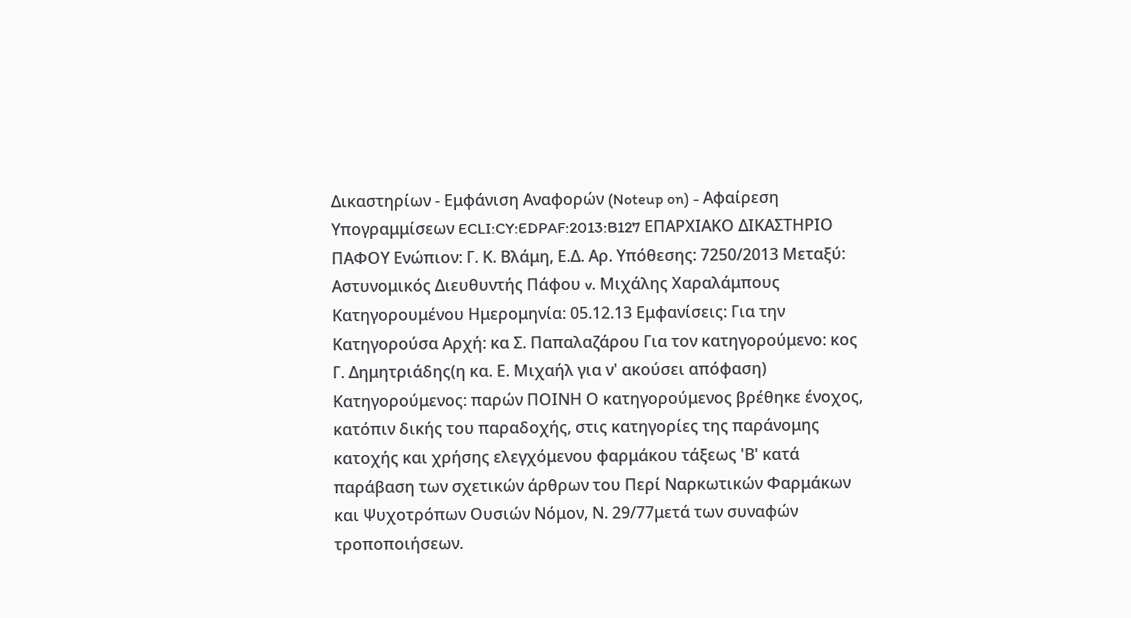Δικαστηρίων - Εμφάνιση Αναφορών (Noteup on) - Αφαίρεση Υπογραμμίσεων ECLI:CY:EDPAF:2013:B127 ΕΠΑΡΧΙΑΚΟ ΔΙΚΑΣΤΗΡΙΟ ΠΑΦΟΥ Ενώπιον: Γ. Κ. Βλάμη, Ε.Δ. Αρ. Υπόθεσης: 7250/2013 Μεταξύ: Αστυνομικός Διευθυντής Πάφου v. Μιχάλης Χαραλάμπους Κατηγορουμένου Ημερομηνία: 05.12.13 Εμφανίσεις: Για την Κατηγορούσα Αρχή: κα Σ. Παπαλαζάρου Για τον κατηγορούμενο: κος Γ. Δημητριάδης(η κα. Ε. Μιχαήλ για ν' ακούσει απόφαση) Κατηγορούμενος: παρών ΠΟΙΝΗ Ο κατηγορούμενος βρέθηκε ένοχος, κατόπιν δικής του παραδοχής, στις κατηγορίες της παράνομης κατοχής και χρήσης ελεγχόμενου φαρμάκου τάξεως 'Β' κατά παράβαση των σχετικών άρθρων του Περί Ναρκωτικών Φαρμάκων και Ψυχοτρόπων Ουσιών Νόμον, Ν. 29/77μετά των συναφών τροποποιήσεων.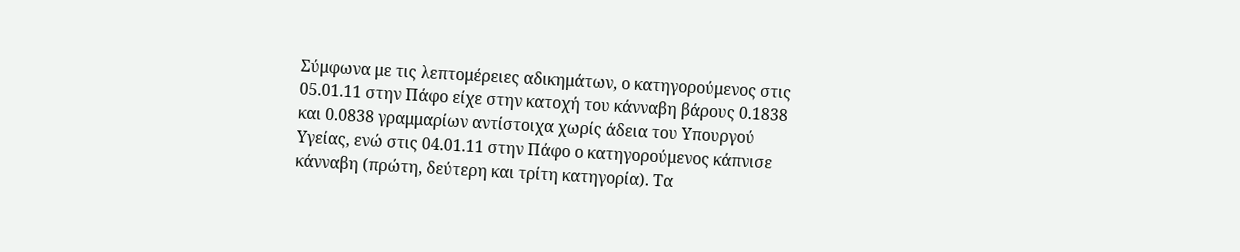Σύμφωνα με τις λεπτομέρειες αδικημάτων, ο κατηγορούμενος στις 05.01.11 στην Πάφο είχε στην κατοχή του κάνναβη βάρους 0.1838 και 0.0838 γραμμαρίων αντίστοιχα χωρίς άδεια του Υπουργού Υγείας, ενώ στις 04.01.11 στην Πάφο ο κατηγορούμενος κάπνισε κάνναβη (πρώτη, δεύτερη και τρίτη κατηγορία). Τα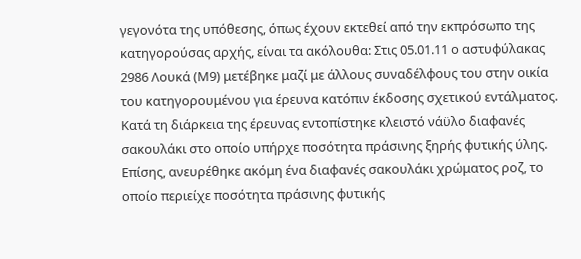γεγονότα της υπόθεσης, όπως έχουν εκτεθεί από την εκπρόσωπο της κατηγορούσας αρχής, είναι τα ακόλουθα: Στις 05.01.11 ο αστυφύλακας 2986 Λουκά (Μ9) μετέβηκε μαζί με άλλους συναδέλφους του στην οικία του κατηγορουμένου για έρευνα κατόπιν έκδοσης σχετικού εντάλματος. Κατά τη διάρκεια της έρευνας εντοπίστηκε κλειστό νάϋλο διαφανές σακουλάκι στο οποίο υπήρχε ποσότητα πράσινης ξηρής φυτικής ύλης. Επίσης, ανευρέθηκε ακόμη ένα διαφανές σακουλάκι χρώματος ροζ, το οποίο περιείχε ποσότητα πράσινης φυτικής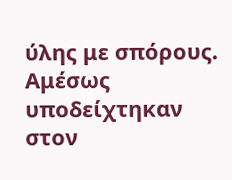ύλης με σπόρους. Αμέσως υποδείχτηκαν στον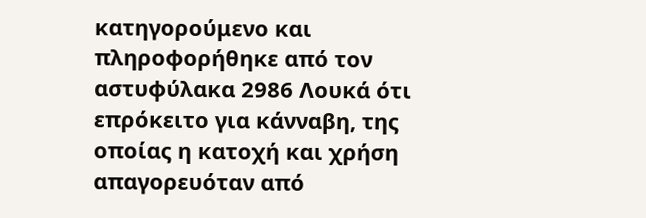κατηγορούμενο και πληροφορήθηκε από τον αστυφύλακα 2986 Λουκά ότι επρόκειτο για κάνναβη, της οποίας η κατοχή και χρήση απαγορευόταν από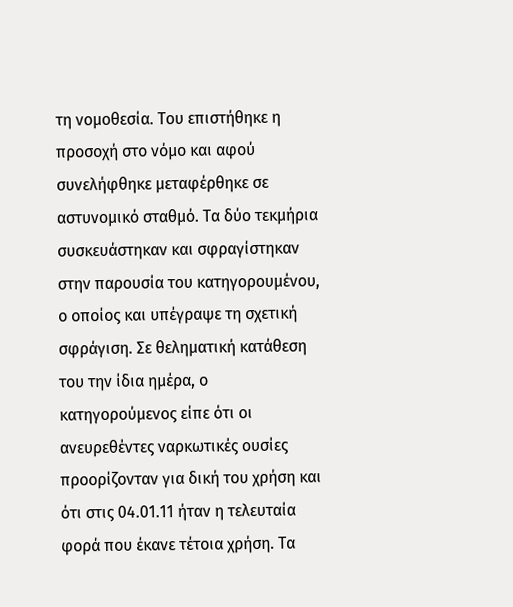τη νομοθεσία. Του επιστήθηκε η προσοχή στο νόμο και αφού συνελήφθηκε μεταφέρθηκε σε αστυνομικό σταθμό. Τα δύο τεκμήρια συσκευάστηκαν και σφραγίστηκαν στην παρουσία του κατηγορουμένου, ο οποίος και υπέγραψε τη σχετική σφράγιση. Σε θεληματική κατάθεση του την ίδια ημέρα, ο κατηγορούμενος είπε ότι οι ανευρεθέντες ναρκωτικές ουσίες προορίζονταν για δική του χρήση και ότι στις 04.01.11 ήταν η τελευταία φορά που έκανε τέτοια χρήση. Τα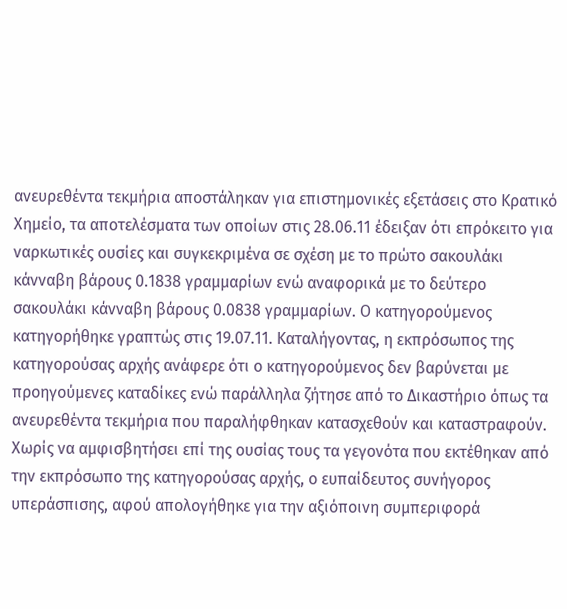ανευρεθέντα τεκμήρια αποστάληκαν για επιστημονικές εξετάσεις στο Κρατικό Χημείο, τα αποτελέσματα των οποίων στις 28.06.11 έδειξαν ότι επρόκειτο για ναρκωτικές ουσίες και συγκεκριμένα σε σχέση με το πρώτο σακουλάκι κάνναβη βάρους 0.1838 γραμμαρίων ενώ αναφορικά με το δεύτερο σακουλάκι κάνναβη βάρους 0.0838 γραμμαρίων. Ο κατηγορούμενος κατηγορήθηκε γραπτώς στις 19.07.11. Καταλήγοντας, η εκπρόσωπος της κατηγορούσας αρχής ανάφερε ότι ο κατηγορούμενος δεν βαρύνεται με προηγούμενες καταδίκες ενώ παράλληλα ζήτησε από το Δικαστήριο όπως τα ανευρεθέντα τεκμήρια που παραλήφθηκαν κατασχεθούν και καταστραφούν. Χωρίς να αμφισβητήσει επί της ουσίας τους τα γεγονότα που εκτέθηκαν από την εκπρόσωπο της κατηγορούσας αρχής, ο ευπαίδευτος συνήγορος υπεράσπισης, αφού απολογήθηκε για την αξιόποινη συμπεριφορά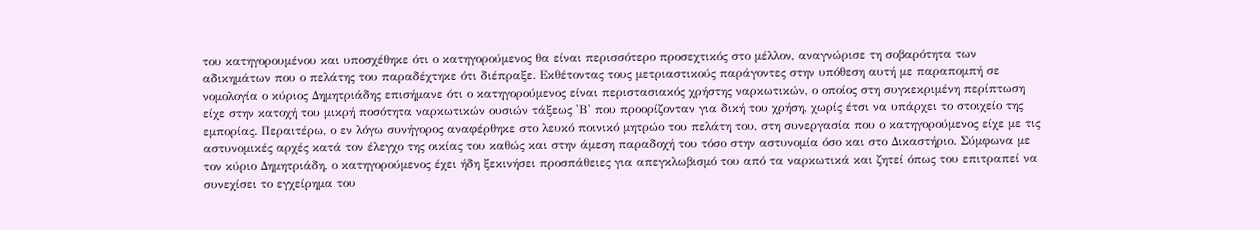του κατηγορουμένου και υποσχέθηκε ότι ο κατηγορούμενος θα είναι περισσότερο προσεχτικός στο μέλλον, αναγνώρισε τη σοβαρότητα των αδικημάτων που ο πελάτης του παραδέχτηκε ότι διέπραξε. Εκθέτοντας τους μετριαστικούς παράγοντες στην υπόθεση αυτή με παραπομπή σε νομολογία ο κύριος Δημητριάδης επισήμανε ότι ο κατηγορούμενος είναι περιστασιακός χρήστης ναρκωτικών, ο οποίος στη συγκεκριμένη περίπτωση είχε στην κατοχή του μικρή ποσότητα ναρκωτικών ουσιών τάξεως 'Β' που προορίζονταν για δική του χρήση, χωρίς έτσι να υπάρχει το στοιχείο της εμπορίας. Περαιτέρω, ο εν λόγω συνήγορος αναφέρθηκε στο λευκό ποινικό μητρώο του πελάτη του, στη συνεργασία που ο κατηγορούμενος είχε με τις αστυνομικές αρχές κατά τον έλεγχο της οικίας του καθώς και στην άμεση παραδοχή του τόσο στην αστυνομία όσο και στο Δικαστήριο. Σύμφωνα με τον κύριο Δημητριάδη, ο κατηγορούμενος έχει ήδη ξεκινήσει προσπάθειες για απεγκλωβισμό του από τα ναρκωτικά και ζητεί όπως του επιτραπεί να συνεχίσει το εγχείρημα του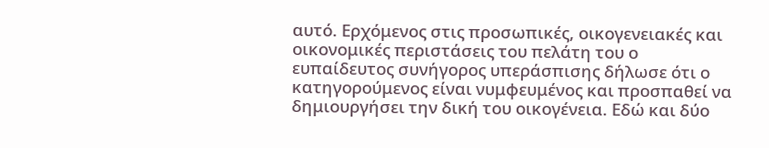αυτό. Ερχόμενος στις προσωπικές, οικογενειακές και οικονομικές περιστάσεις του πελάτη του ο ευπαίδευτος συνήγορος υπεράσπισης δήλωσε ότι ο κατηγορούμενος είναι νυμφευμένος και προσπαθεί να δημιουργήσει την δική του οικογένεια. Εδώ και δύο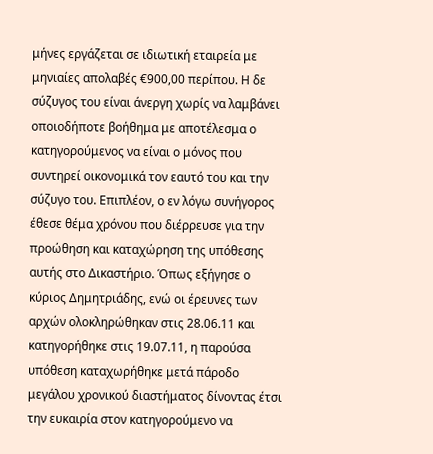μήνες εργάζεται σε ιδιωτική εταιρεία με μηνιαίες απολαβές €900,00 περίπου. Η δε σύζυγος του είναι άνεργη χωρίς να λαμβάνει οποιοδήποτε βοήθημα με αποτέλεσμα ο κατηγορούμενος να είναι ο μόνος που συντηρεί οικονομικά τον εαυτό του και την σύζυγο του. Επιπλέον, ο εν λόγω συνήγορος έθεσε θέμα χρόνου που διέρρευσε για την προώθηση και καταχώρηση της υπόθεσης αυτής στο Δικαστήριο. Όπως εξήγησε ο κύριος Δημητριάδης, ενώ οι έρευνες των αρχών ολοκληρώθηκαν στις 28.06.11 και κατηγορήθηκε στις 19.07.11, η παρούσα υπόθεση καταχωρήθηκε μετά πάροδο μεγάλου χρονικού διαστήματος δίνοντας έτσι την ευκαιρία στον κατηγορούμενο να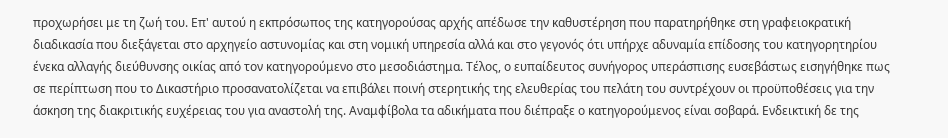προχωρήσει με τη ζωή του. Επ' αυτού η εκπρόσωπος της κατηγορούσας αρχής απέδωσε την καθυστέρηση που παρατηρήθηκε στη γραφειοκρατική διαδικασία που διεξάγεται στο αρχηγείο αστυνομίας και στη νομική υπηρεσία αλλά και στο γεγονός ότι υπήρχε αδυναμία επίδοσης του κατηγορητηρίου ένεκα αλλαγής διεύθυνσης οικίας από τον κατηγορούμενο στο μεσοδιάστημα. Τέλος, ο ευπαίδευτος συνήγορος υπεράσπισης ευσεβάστως εισηγήθηκε πως σε περίπτωση που το Δικαστήριο προσανατολίζεται να επιβάλει ποινή στερητικής της ελευθερίας του πελάτη του συντρέχουν οι προϋποθέσεις για την άσκηση της διακριτικής ευχέρειας του για αναστολή της. Αναμφίβολα τα αδικήματα που διέπραξε ο κατηγορούμενος είναι σοβαρά. Ενδεικτική δε της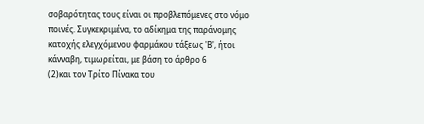σοβαρότητας τους είναι οι προβλεπόμενες στο νόμο ποινές. Συγκεκριμένα, το αδίκημα της παράνομης κατοχής ελεγχόμενου φαρμάκου τάξεως 'Β', ήτοι κάνναβη, τιμωρείται, με βάση το άρθρο 6
(2)και τον Τρίτο Πίνακα του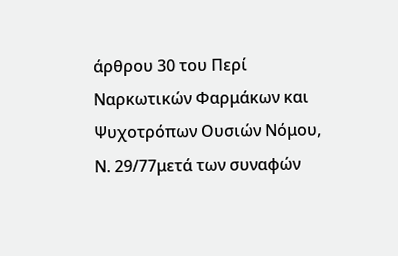άρθρου 30 του Περί Ναρκωτικών Φαρμάκων και Ψυχοτρόπων Ουσιών Νόμου, Ν. 29/77μετά των συναφών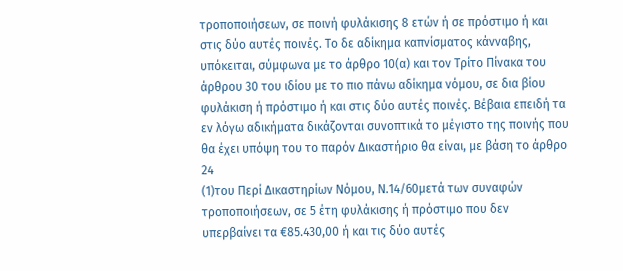τροποποιήσεων, σε ποινή φυλάκισης 8 ετών ή σε πρόστιμο ή και στις δύο αυτές ποινές. Το δε αδίκημα καπνίσματος κάνναβης, υπόκειται, σύμφωνα με το άρθρο 10(α) και τον Τρίτο Πίνακα του άρθρου 30 του ιδίου με το πιο πάνω αδίκημα νόμου, σε δια βίου φυλάκιση ή πρόστιμο ή και στις δύο αυτές ποινές. Βέβαια επειδή τα εν λόγω αδικήματα δικάζονται συνοπτικά το μέγιστο της ποινής που θα έχει υπόψη του το παρόν Δικαστήριο θα είναι, με βάση το άρθρο 24
(1)του Περί Δικαστηρίων Νόμου, Ν.14/60μετά των συναφών τροποποιήσεων, σε 5 έτη φυλάκισης ή πρόστιμο που δεν υπερβαίνει τα €85.430,00 ή και τις δύο αυτές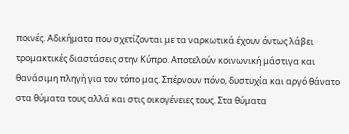ποινές. Αδικήματα που σχετίζονται με τα ναρκωτικά έχουν όντως λάβει τρομακτικές διαστάσεις στην Κύπρο. Αποτελούν κοινωνική μάστιγα και θανάσιμη πληγή για τον τόπο μας. Σπέρνουν πόνο, δυστυχία και αργό θάνατο στα θύματα τους αλλά και στις οικογένειες τους. Στα θύματα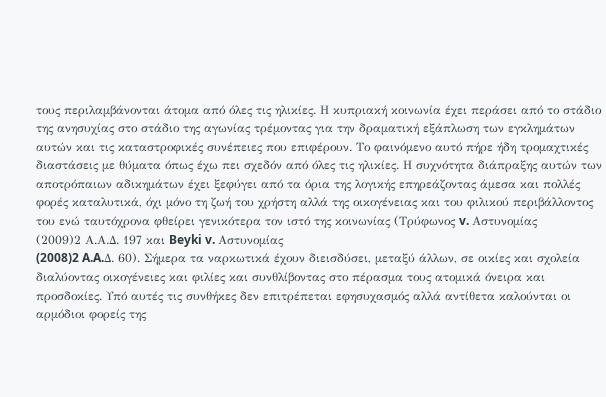τους περιλαμβάνονται άτομα από όλες τις ηλικίες. Η κυπριακή κοινωνία έχει περάσει από το στάδιο της ανησυχίας στο στάδιο της αγωνίας τρέμοντας για την δραματική εξάπλωση των εγκλημάτων αυτών και τις καταστροφικές συνέπειες που επιφέρουν. Το φαινόμενο αυτό πήρε ήδη τρομαχτικές διαστάσεις με θύματα όπως έχω πει σχεδόν από όλες τις ηλικίες. Η συχνότητα διάπραξης αυτών των αποτρόπαιων αδικημάτων έχει ξεφύγει από τα όρια της λογικής επηρεάζοντας άμεσα και πολλές φορές καταλυτικά, όχι μόνο τη ζωή του χρήστη αλλά της οικογένειας και του φιλικού περιβάλλοντος του ενώ ταυτόχρονα φθείρει γενικότερα τον ιστό της κοινωνίας (Τρύφωνος v. Αστυνομίας
(2009)2 Α.Α.Δ. 197 και Beyki v. Αστυνομίας
(2008)2 A.A.Δ. 60). Σήμερα τα ναρκωτικά έχουν διεισδύσει, μεταξύ άλλων, σε οικίες και σχολεία διαλύοντας οικογένειες και φιλίες και συνθλίβοντας στο πέρασμα τους ατομικά όνειρα και προσδοκίες. Υπό αυτές τις συνθήκες δεν επιτρέπεται εφησυχασμός αλλά αντίθετα καλούνται οι αρμόδιοι φορείς της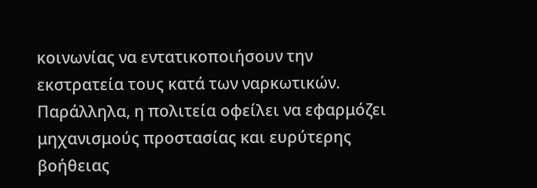κοινωνίας να εντατικοποιήσουν την εκστρατεία τους κατά των ναρκωτικών. Παράλληλα, η πολιτεία οφείλει να εφαρμόζει μηχανισμούς προστασίας και ευρύτερης βοήθειας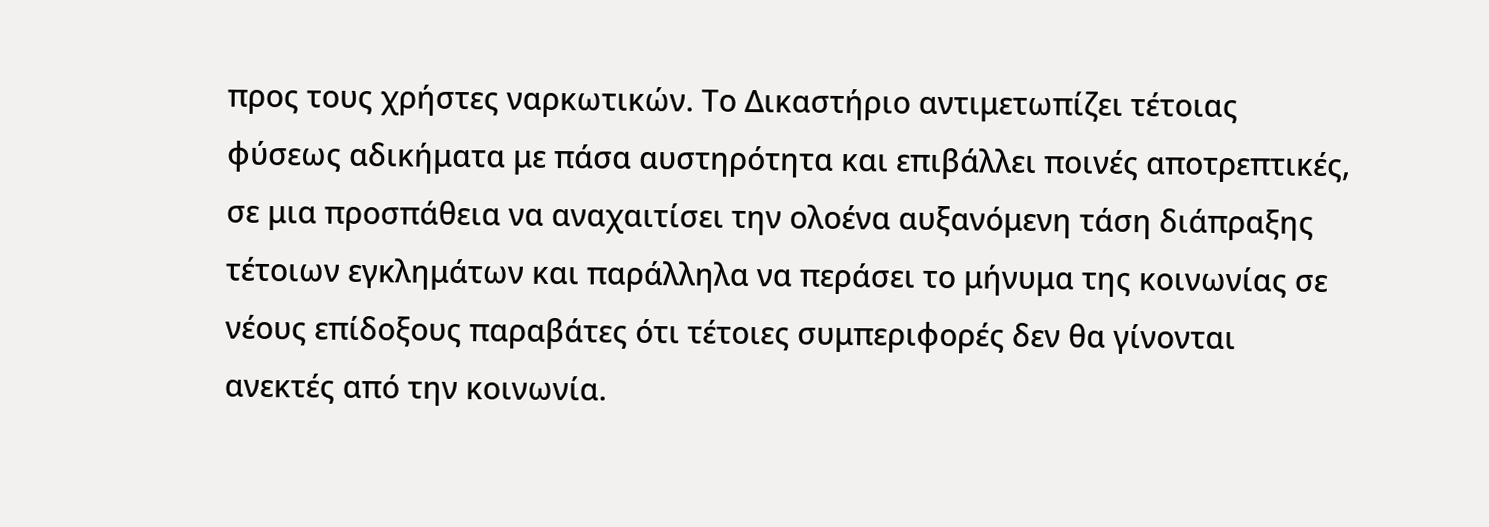προς τους χρήστες ναρκωτικών. Το Δικαστήριο αντιμετωπίζει τέτοιας φύσεως αδικήματα με πάσα αυστηρότητα και επιβάλλει ποινές αποτρεπτικές, σε μια προσπάθεια να αναχαιτίσει την ολοένα αυξανόμενη τάση διάπραξης τέτοιων εγκλημάτων και παράλληλα να περάσει το μήνυμα της κοινωνίας σε νέους επίδοξους παραβάτες ότι τέτοιες συμπεριφορές δεν θα γίνονται ανεκτές από την κοινωνία.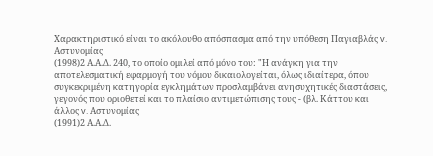Χαρακτηριστικό είναι το ακόλουθο απόσπασμα από την υπόθεση Παγιαβλάς v. Αστυνομίας
(1998)2 Α.Α.Δ. 240, το οποίο ομιλεί από μόνο του: "Η ανάγκη για την αποτελεσματική εφαρμογή του νόμου δικαιολογείται, όλως ιδιαίτερα, όπου συγκεκριμένη κατηγορία εγκλημάτων προσλαμβάνει ανησυχητικές διαστάσεις, γεγονός που οριοθετεί και το πλαίσιο αντιμετώπισης τους - (βλ. Κάττου και άλλος v. Αστυνομίας
(1991)2 Α.Α.Δ.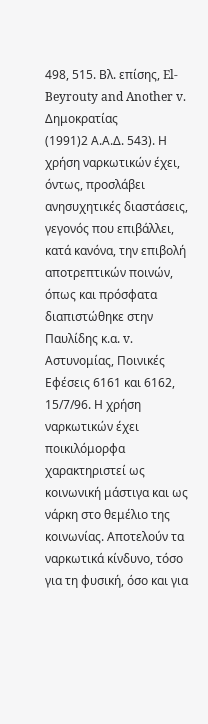498, 515. Βλ. επίσης, El-Beyrouty and Another v. Δημοκρατίας
(1991)2 Α.Α.Δ. 543). Η χρήση ναρκωτικών έχει, όντως, προσλάβει ανησυχητικές διαστάσεις, γεγονός που επιβάλλει, κατά κανόνα, την επιβολή αποτρεπτικών ποινών, όπως και πρόσφατα διαπιστώθηκε στην Παυλίδης κ.α. v. Αστυνομίας, Ποινικές Εφέσεις 6161 και 6162, 15/7/96. Η χρήση ναρκωτικών έχει ποικιλόμορφα χαρακτηριστεί ως κοινωνική μάστιγα και ως νάρκη στο θεμέλιο της κοινωνίας. Αποτελούν τα ναρκωτικά κίνδυνο, τόσο για τη φυσική, όσο και για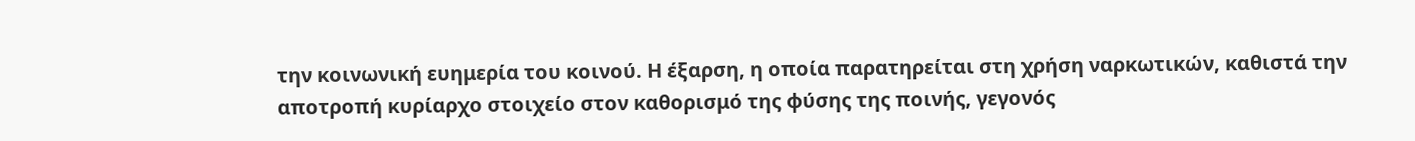την κοινωνική ευημερία του κοινού. Η έξαρση, η οποία παρατηρείται στη χρήση ναρκωτικών, καθιστά την αποτροπή κυρίαρχο στοιχείο στον καθορισμό της φύσης της ποινής, γεγονός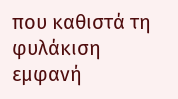που καθιστά τη φυλάκιση εμφανή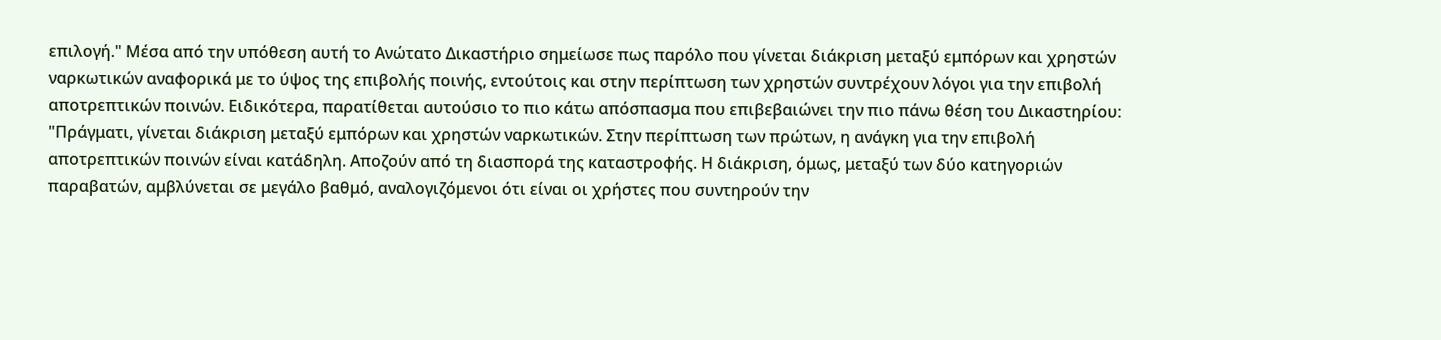επιλογή." Μέσα από την υπόθεση αυτή το Ανώτατο Δικαστήριο σημείωσε πως παρόλο που γίνεται διάκριση μεταξύ εμπόρων και χρηστών ναρκωτικών αναφορικά με το ύψος της επιβολής ποινής, εντούτοις και στην περίπτωση των χρηστών συντρέχουν λόγοι για την επιβολή αποτρεπτικών ποινών. Ειδικότερα, παρατίθεται αυτούσιο το πιο κάτω απόσπασμα που επιβεβαιώνει την πιο πάνω θέση του Δικαστηρίου: "Πράγματι, γίνεται διάκριση μεταξύ εμπόρων και χρηστών ναρκωτικών. Στην περίπτωση των πρώτων, η ανάγκη για την επιβολή αποτρεπτικών ποινών είναι κατάδηλη. Αποζούν από τη διασπορά της καταστροφής. Η διάκριση, όμως, μεταξύ των δύο κατηγοριών παραβατών, αμβλύνεται σε μεγάλο βαθμό, αναλογιζόμενοι ότι είναι οι χρήστες που συντηρούν την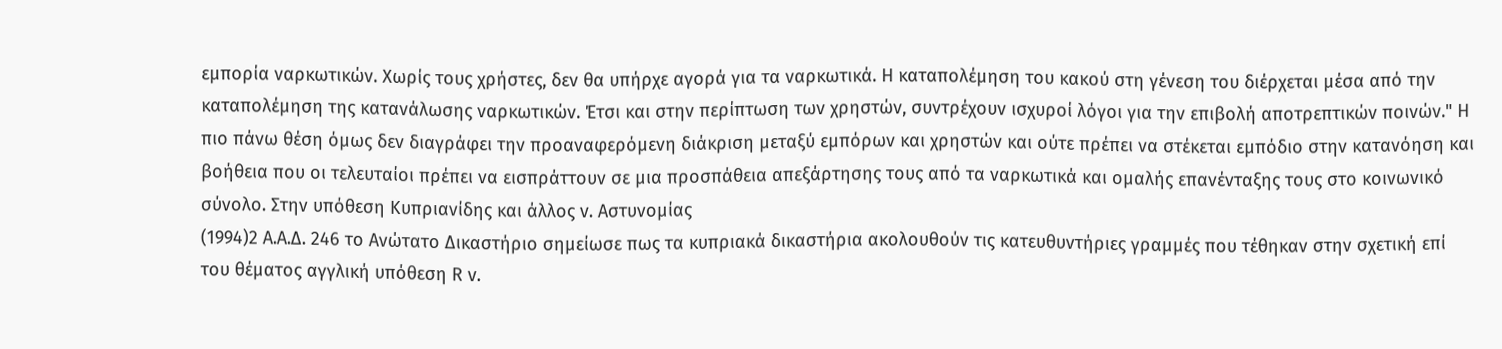εμπορία ναρκωτικών. Χωρίς τους χρήστες, δεν θα υπήρχε αγορά για τα ναρκωτικά. Η καταπολέμηση του κακού στη γένεση του διέρχεται μέσα από την καταπολέμηση της κατανάλωσης ναρκωτικών. Έτσι και στην περίπτωση των χρηστών, συντρέχουν ισχυροί λόγοι για την επιβολή αποτρεπτικών ποινών." Η πιο πάνω θέση όμως δεν διαγράφει την προαναφερόμενη διάκριση μεταξύ εμπόρων και χρηστών και ούτε πρέπει να στέκεται εμπόδιο στην κατανόηση και βοήθεια που οι τελευταίοι πρέπει να εισπράττουν σε μια προσπάθεια απεξάρτησης τους από τα ναρκωτικά και ομαλής επανένταξης τους στο κοινωνικό σύνολο. Στην υπόθεση Κυπριανίδης και άλλος v. Αστυνομίας
(1994)2 Α.Α.Δ. 246 το Ανώτατο Δικαστήριο σημείωσε πως τα κυπριακά δικαστήρια ακολουθούν τις κατευθυντήριες γραμμές που τέθηκαν στην σχετική επί του θέματος αγγλική υπόθεση R v.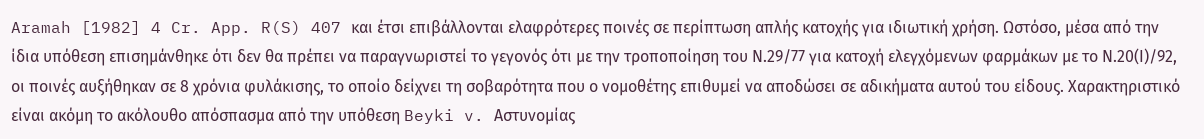Aramah [1982] 4 Cr. App. R(S) 407 και έτσι επιβάλλονται ελαφρότερες ποινές σε περίπτωση απλής κατοχής για ιδιωτική χρήση. Ωστόσο, μέσα από την ίδια υπόθεση επισημάνθηκε ότι δεν θα πρέπει να παραγνωριστεί το γεγονός ότι με την τροποποίηση του Ν.29/77 για κατοχή ελεγχόμενων φαρμάκων με το Ν.20(Ι)/92, οι ποινές αυξήθηκαν σε 8 χρόνια φυλάκισης, το οποίο δείχνει τη σοβαρότητα που ο νομοθέτης επιθυμεί να αποδώσει σε αδικήματα αυτού του είδους. Χαρακτηριστικό είναι ακόμη το ακόλουθο απόσπασμα από την υπόθεση Beyki v. Αστυνομίας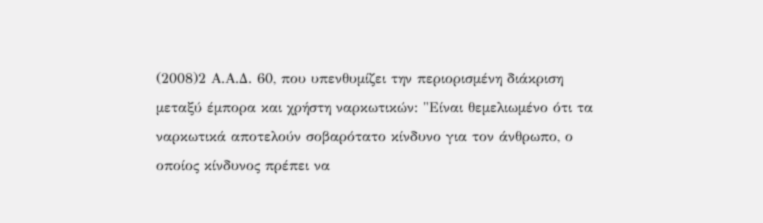(2008)2 Α.Α.Δ. 60, που υπενθυμίζει την περιορισμένη διάκριση μεταξύ έμπορα και χρήστη ναρκωτικών: "Είναι θεμελιωμένο ότι τα ναρκωτικά αποτελούν σοβαρότατο κίνδυνο για τον άνθρωπο, ο οποίος κίνδυνος πρέπει να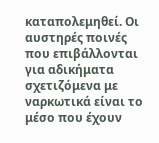καταπολεμηθεί. Οι αυστηρές ποινές που επιβάλλονται για αδικήματα σχετιζόμενα με ναρκωτικά είναι το μέσο που έχουν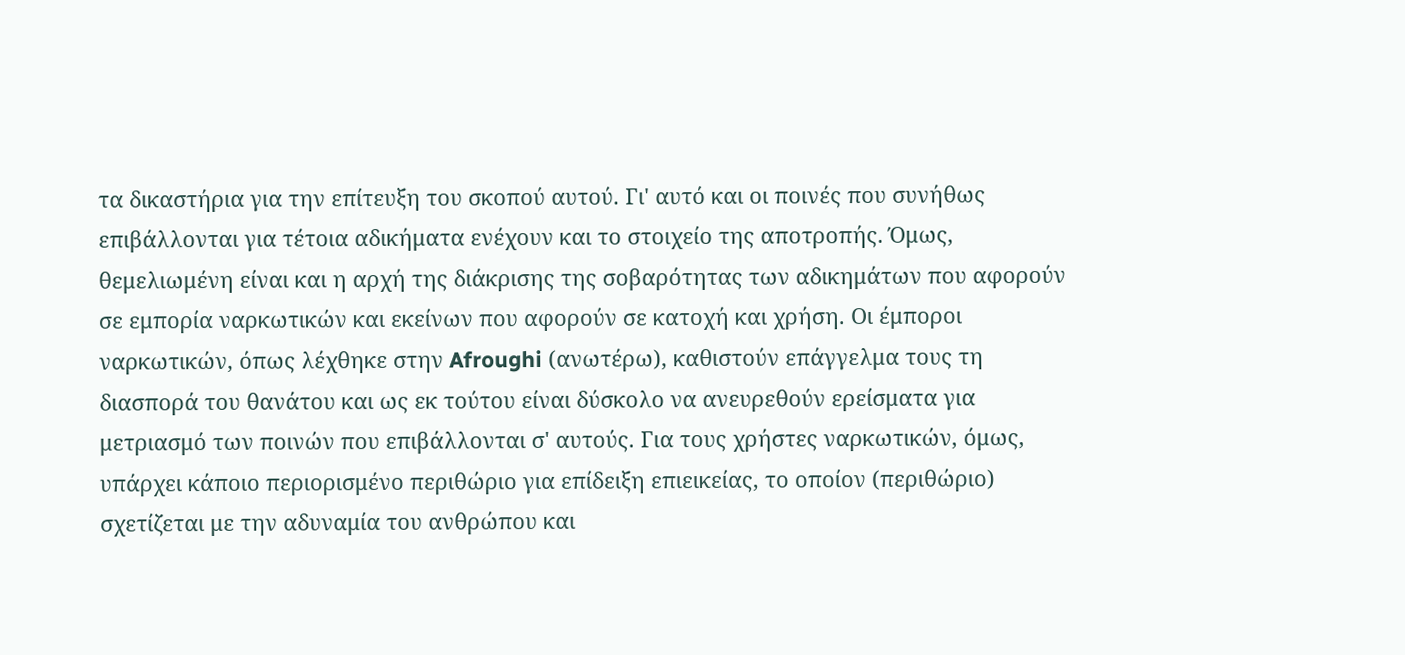τα δικαστήρια για την επίτευξη του σκοπού αυτού. Γι' αυτό και οι ποινές που συνήθως επιβάλλονται για τέτοια αδικήματα ενέχουν και το στοιχείο της αποτροπής. Όμως, θεμελιωμένη είναι και η αρχή της διάκρισης της σοβαρότητας των αδικημάτων που αφορούν σε εμπορία ναρκωτικών και εκείνων που αφορούν σε κατοχή και χρήση. Οι έμποροι ναρκωτικών, όπως λέχθηκε στην Afroughi (ανωτέρω), καθιστούν επάγγελμα τους τη διασπορά του θανάτου και ως εκ τούτου είναι δύσκολο να ανευρεθούν ερείσματα για μετριασμό των ποινών που επιβάλλονται σ' αυτούς. Για τους χρήστες ναρκωτικών, όμως, υπάρχει κάποιο περιορισμένο περιθώριο για επίδειξη επιεικείας, το οποίον (περιθώριο) σχετίζεται με την αδυναμία του ανθρώπου και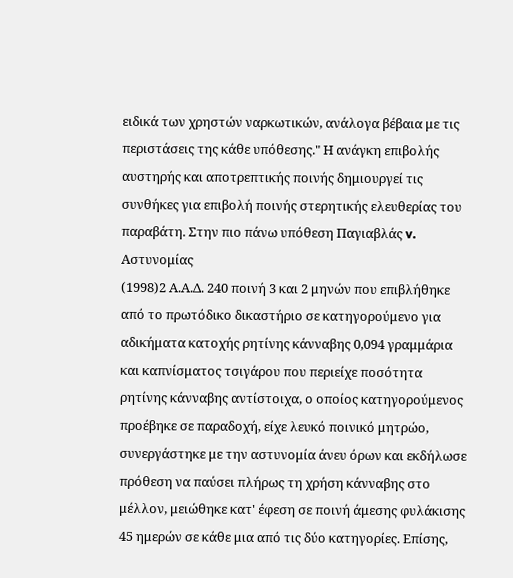ειδικά των χρηστών ναρκωτικών, ανάλογα βέβαια με τις περιστάσεις της κάθε υπόθεσης." Η ανάγκη επιβολής αυστηρής και αποτρεπτικής ποινής δημιουργεί τις συνθήκες για επιβολή ποινής στερητικής ελευθερίας του παραβάτη. Στην πιο πάνω υπόθεση Παγιαβλάς v. Αστυνομίας
(1998)2 Α.Α.Δ. 240 ποινή 3 και 2 μηνών που επιβλήθηκε από το πρωτόδικο δικαστήριο σε κατηγορούμενο για αδικήματα κατοχής ρητίνης κάνναβης 0,094 γραμμάρια και καπνίσματος τσιγάρου που περιείχε ποσότητα ρητίνης κάνναβης αντίστοιχα, ο οποίος κατηγορούμενος προέβηκε σε παραδοχή, είχε λευκό ποινικό μητρώο, συνεργάστηκε με την αστυνομία άνευ όρων και εκδήλωσε πρόθεση να παύσει πλήρως τη χρήση κάνναβης στο μέλλον, μειώθηκε κατ' έφεση σε ποινή άμεσης φυλάκισης 45 ημερών σε κάθε μια από τις δύο κατηγορίες. Επίσης,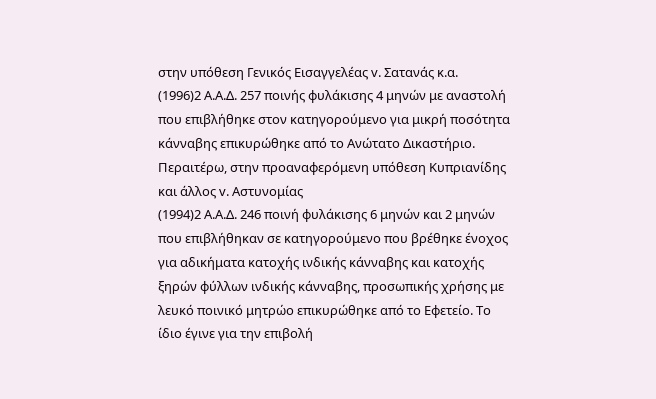στην υπόθεση Γενικός Εισαγγελέας v. Σατανάς κ.α.
(1996)2 Α.Α.Δ. 257 ποινής φυλάκισης 4 μηνών με αναστολή που επιβλήθηκε στον κατηγορούμενο για μικρή ποσότητα κάνναβης επικυρώθηκε από το Ανώτατο Δικαστήριο. Περαιτέρω, στην προαναφερόμενη υπόθεση Κυπριανίδης και άλλος v. Αστυνομίας
(1994)2 Α.Α.Δ. 246 ποινή φυλάκισης 6 μηνών και 2 μηνών που επιβλήθηκαν σε κατηγορούμενο που βρέθηκε ένοχος για αδικήματα κατοχής ινδικής κάνναβης και κατοχής ξηρών φύλλων ινδικής κάνναβης, προσωπικής χρήσης με λευκό ποινικό μητρώο επικυρώθηκε από το Εφετείο. Το ίδιο έγινε για την επιβολή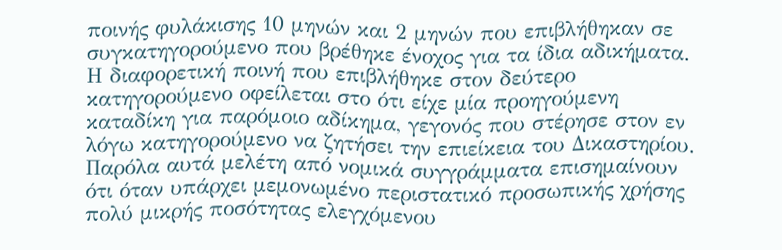ποινής φυλάκισης 10 μηνών και 2 μηνών που επιβλήθηκαν σε συγκατηγορούμενο που βρέθηκε ένοχος για τα ίδια αδικήματα. Η διαφορετική ποινή που επιβλήθηκε στον δεύτερο κατηγορούμενο οφείλεται στο ότι είχε μία προηγούμενη καταδίκη για παρόμοιο αδίκημα, γεγονός που στέρησε στον εν λόγω κατηγορούμενο να ζητήσει την επιείκεια του Δικαστηρίου. Παρόλα αυτά μελέτη από νομικά συγγράμματα επισημαίνουν ότι όταν υπάρχει μεμονωμένο περιστατικό προσωπικής χρήσης πολύ μικρής ποσότητας ελεγχόμενου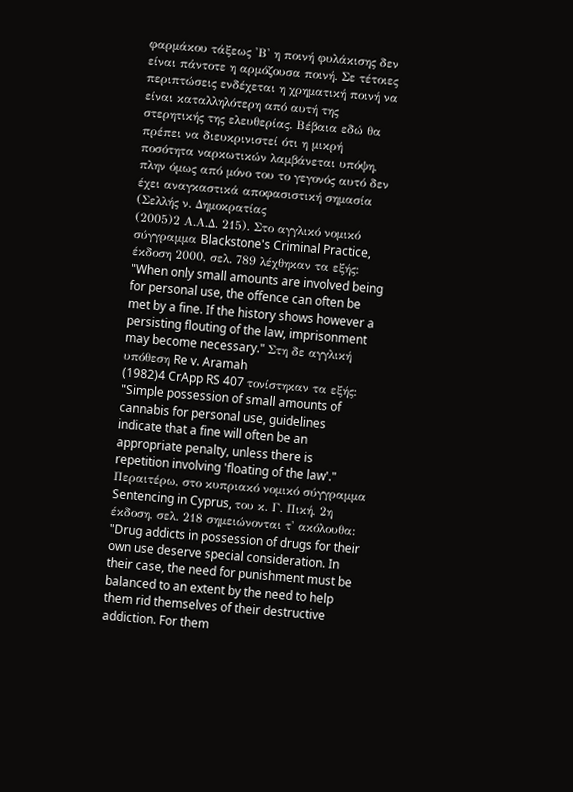φαρμάκου τάξεως 'Β' η ποινή φυλάκισης δεν είναι πάντοτε η αρμόζουσα ποινή. Σε τέτοιες περιπτώσεις ενδέχεται η χρηματική ποινή να είναι καταλληλότερη από αυτή της στερητικής της ελευθερίας. Βέβαια εδώ θα πρέπει να διευκρινιστεί ότι η μικρή ποσότητα ναρκωτικών λαμβάνεται υπόψη, πλην όμως από μόνο του το γεγονός αυτό δεν έχει αναγκαστικά αποφασιστική σημασία (Σελλής ν. Δημοκρατίας
(2005)2 Α.Α.Δ. 215). Στο αγγλικό νομικό σύγγραμμα Blackstone's Criminal Practice, έκδοση 2000, σελ. 789 λέχθηκαν τα εξής: "When only small amounts are involved being for personal use, the offence can often be met by a fine. If the history shows however a persisting flouting of the law, imprisonment may become necessary." Στη δε αγγλική υπόθεση Re v. Aramah
(1982)4 CrApp RS 407 τονίστηκαν τα εξής: "Simple possession of small amounts of cannabis for personal use, guidelines indicate that a fine will often be an appropriate penalty, unless there is repetition involving 'floating of the law'." Περαιτέρω, στο κυπριακό νομικό σύγγραμμα Sentencing in Cyprus, του κ. Γ. Πική, 2η έκδοση, σελ. 218 σημειώνονται τ' ακόλουθα: "Drug addicts in possession of drugs for their own use deserve special consideration. In their case, the need for punishment must be balanced to an extent by the need to help them rid themselves of their destructive addiction. For them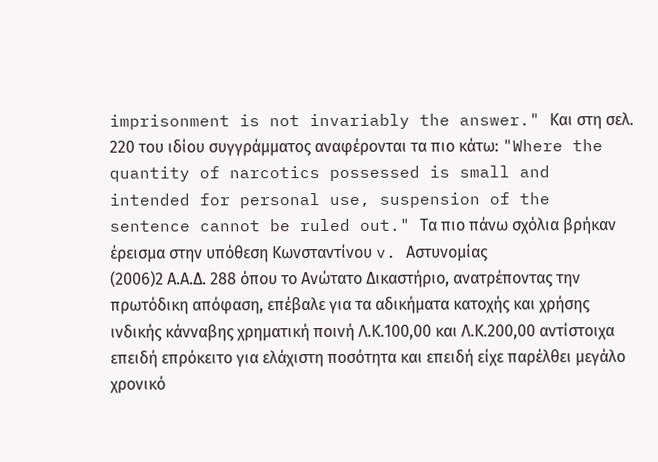imprisonment is not invariably the answer." Και στη σελ. 220 του ιδίου συγγράμματος αναφέρονται τα πιο κάτω: "Where the quantity of narcotics possessed is small and intended for personal use, suspension of the sentence cannot be ruled out." Τα πιο πάνω σχόλια βρήκαν έρεισμα στην υπόθεση Κωνσταντίνου v. Αστυνομίας
(2006)2 Α.Α.Δ. 288 όπου το Ανώτατο Δικαστήριο, ανατρέποντας την πρωτόδικη απόφαση, επέβαλε για τα αδικήματα κατοχής και χρήσης ινδικής κάνναβης χρηματική ποινή Λ.Κ.100,00 και Λ.Κ.200,00 αντίστοιχα επειδή επρόκειτο για ελάχιστη ποσότητα και επειδή είχε παρέλθει μεγάλο χρονικό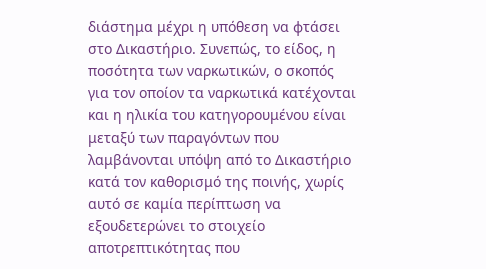διάστημα μέχρι η υπόθεση να φτάσει στο Δικαστήριο. Συνεπώς, το είδος, η ποσότητα των ναρκωτικών, ο σκοπός για τον οποίον τα ναρκωτικά κατέχονται και η ηλικία του κατηγορουμένου είναι μεταξύ των παραγόντων που λαμβάνονται υπόψη από το Δικαστήριο κατά τον καθορισμό της ποινής, χωρίς αυτό σε καμία περίπτωση να εξουδετερώνει το στοιχείο αποτρεπτικότητας που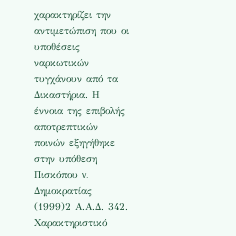χαρακτηρίζει την αντιμετώπιση που οι υποθέσεις ναρκωτικών τυγχάνουν από τα Δικαστήρια. Η έννοια της επιβολής αποτρεπτικών ποινών εξηγήθηκε στην υπόθεση Πισκόπου v. Δημοκρατίας
(1999)2 Α.Α.Δ. 342. Χαρακτηριστικό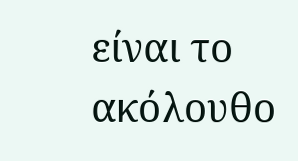είναι το ακόλουθο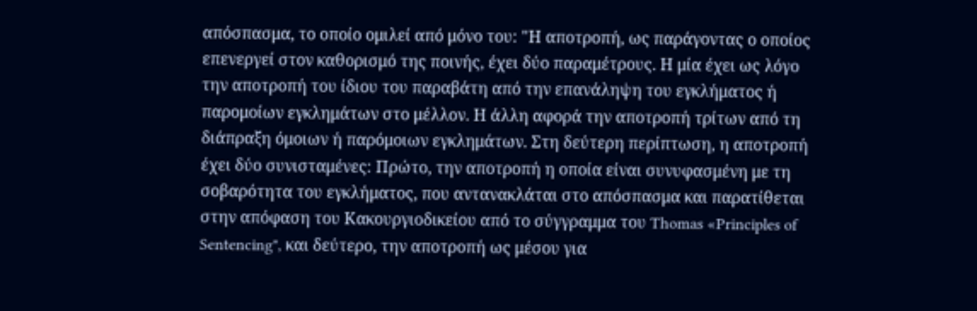απόσπασμα, το οποίο ομιλεί από μόνο του: "Η αποτροπή, ως παράγοντας ο οποίος επενεργεί στον καθορισμό της ποινής, έχει δύο παραμέτρους. Η μία έχει ως λόγο την αποτροπή του ίδιου του παραβάτη από την επανάληψη του εγκλήματος ή παρομοίων εγκλημάτων στο μέλλον. Η άλλη αφορά την αποτροπή τρίτων από τη διάπραξη όμοιων ή παρόμοιων εγκλημάτων. Στη δεύτερη περίπτωση, η αποτροπή έχει δύο συνισταμένες: Πρώτο, την αποτροπή η οποία είναι συνυφασμένη με τη σοβαρότητα του εγκλήματος, που αντανακλάται στο απόσπασμα και παρατίθεται στην απόφαση του Κακουργιοδικείου από το σύγγραμμα του Thomas «Principles of Sentencing", και δεύτερο, την αποτροπή ως μέσου για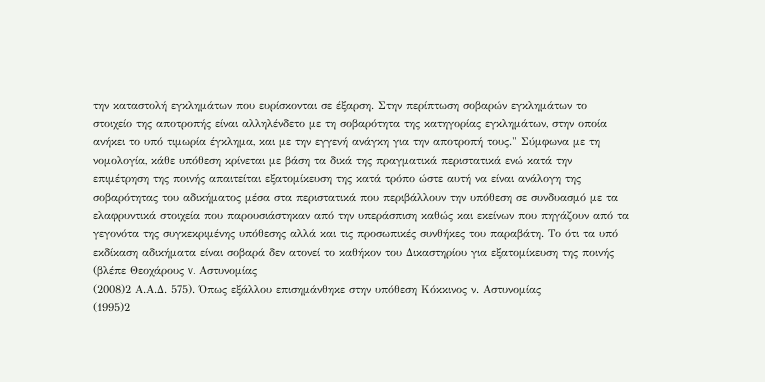την καταστολή εγκλημάτων που ευρίσκονται σε έξαρση. Στην περίπτωση σοβαρών εγκλημάτων το στοιχείο της αποτροπής είναι αλληλένδετο με τη σοβαρότητα της κατηγορίας εγκλημάτων, στην οποία ανήκει το υπό τιμωρία έγκλημα, και με την εγγενή ανάγκη για την αποτροπή τους." Σύμφωνα με τη νομολογία, κάθε υπόθεση κρίνεται με βάση τα δικά της πραγματικά περιστατικά ενώ κατά την επιμέτρηση της ποινής απαιτείται εξατομίκευση της κατά τρόπο ώστε αυτή να είναι ανάλογη της σοβαρότητας του αδικήματος μέσα στα περιστατικά που περιβάλλουν την υπόθεση σε συνδυασμό με τα ελαφρυντικά στοιχεία που παρουσιάστηκαν από την υπεράσπιση καθώς και εκείνων που πηγάζουν από τα γεγονότα της συγκεκριμένης υπόθεσης αλλά και τις προσωπικές συνθήκες του παραβάτη. Το ότι τα υπό εκδίκαση αδικήματα είναι σοβαρά δεν ατονεί το καθήκον του Δικαστηρίου για εξατομίκευση της ποινής (βλέπε Θεοχάρους v. Αστυνομίας
(2008)2 Α.Α.Δ. 575). Όπως εξάλλου επισημάνθηκε στην υπόθεση Κόκκινος ν. Αστυνομίας
(1995)2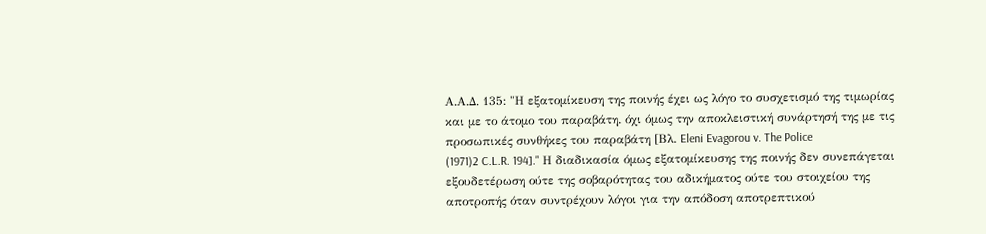Α.Α.Δ. 135: "Η εξατομίκευση της ποινής έχει ως λόγο το συσχετισμό της τιμωρίας και με το άτομο του παραβάτη. όχι όμως την αποκλειστική συνάρτησή της με τις προσωπικές συνθήκες του παραβάτη [Βλ. Eleni Evagorou v. The Police
(1971)2 C.L.R. 194]." Η διαδικασία όμως εξατομίκευσης της ποινής δεν συνεπάγεται εξουδετέρωση ούτε της σοβαρότητας του αδικήματος ούτε του στοιχείου της αποτροπής όταν συντρέχουν λόγοι για την απόδοση αποτρεπτικού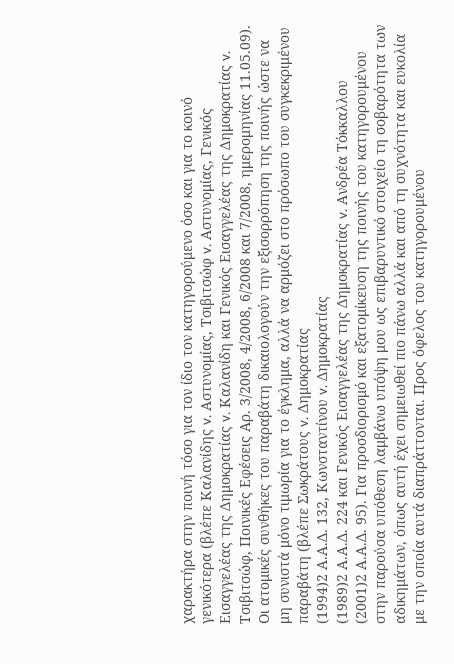χαρακτήρα στην ποινή τόσο για τον ίδιο τον κατηγορούμενο όσο και για το κοινό γενικότερα (βλέπε Καλανίδης v. Αστυνομίας, Τσιβιτσώφ v. Αστυνομίας, Γενικός Εισαγγελέας της Δημοκρατίας v. Καλανίδη και Γενικός Εισαγγελέας της Δημοκρατίας v. Τσιβιτσώφ, Ποινικές Εφέσεις Αρ. 3/2008, 4/2008, 6/2008 και 7/2008, ημερομηνίας 11.05.09). Οι ατομικές συνθήκες του παραβάτη δικαιολογούν την εξισορρόπηση της ποινής ώστε να μη συνιστά μόνο τιμωρία για το έγκλημα, αλλά να αρμόζει στο πρόσωπο του συγκεκριμένου παραβάτη (βλέπε Σωκράτους v. Δημοκρατίας
(1994)2 Α.Α.Δ. 132, Κωνσταντίνου v. Δημοκρατίας
(1989)2 Α.Α.Δ. 224 και Γενικός Εισαγγελέας της Δημοκρατίας v. Ανδρέα Τόκκαλλου
(2001)2 Α.Α.Δ. 95). Για προσδιορισμό και εξατομίκευση της ποινής του κατηγορουμένου στην παρούσα υπόθεση λαμβάνω υπόψη μου ως επιβαρυντικό στοιχείο τη σοβαρότητα των αδικημάτων, όπως αυτή έχει σημειωθεί πιο πάνω αλλά και από τη συχνότητα και ευκολία με την οποία αυτά διαπράττονται. Προς όφελος του κατηγορουμένου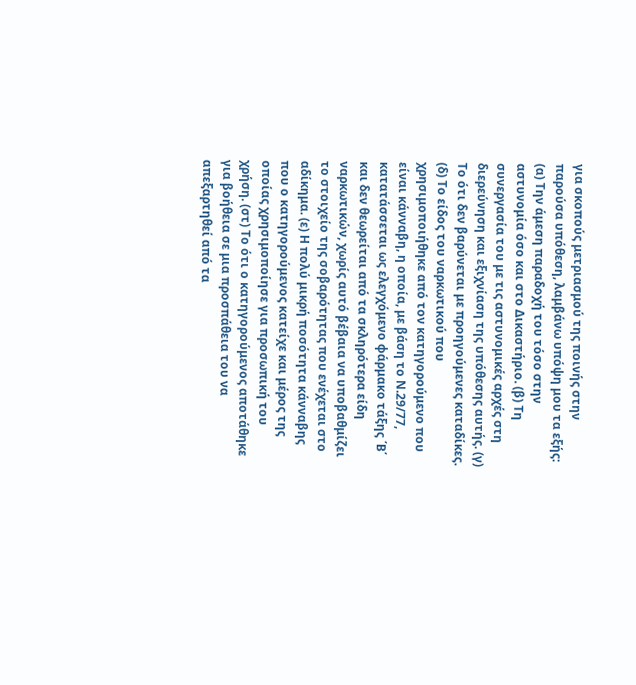για σκοπούς μετριασμού της ποινής στην παρούσα υπόθεση, λαμβάνω υπόψη μου τα εξής: (α) Την άμεση παραδοχή του τόσο στην αστυνομία όσο και στο Δικαστήριο. (β) Τη συνεργασία του με τις αστυνομικές αρχές στη διερεύνηση και εξιχνίαση της υπόθεσης αυτής. (γ) Το ότι δεν βαρύνεται με προηγούμενες καταδίκες. (δ) Το είδος του ναρκωτικού που χρησιμοποιήθηκε από τον κατηγορούμενο που είναι κάνναβη, η οποία, με βάση το Ν.29/77, κατατάσσεται ως ελεγχόμενο φάρμακο τάξης ΄Β΄ και δεν θεωρείται από τα σκληρότερα είδη ναρκωτικών, χωρίς αυτό βέβαια να υποβαθμίζει το στοιχείο της σοβαρότητας που ενέχεται στο αδίκημα. (ε) Η πολύ μικρή ποσότητα κάνναβης που ο κατηγορούμενος κατείχε και μέρος της οποίας χρησιμοποίησε για προσωπική του χρήση. (στ) Το ότι ο κατηγορούμενος αποτάθηκε για βοήθεια σε μια προσπάθεια του να απεξαρτηθεί από τα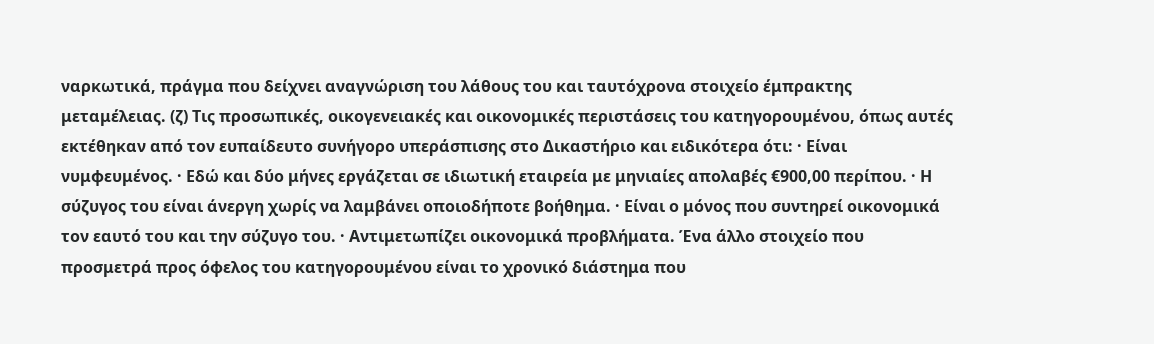ναρκωτικά, πράγμα που δείχνει αναγνώριση του λάθους του και ταυτόχρονα στοιχείο έμπρακτης μεταμέλειας. (ζ) Τις προσωπικές, οικογενειακές και οικονομικές περιστάσεις του κατηγορουμένου, όπως αυτές εκτέθηκαν από τον ευπαίδευτο συνήγορο υπεράσπισης στο Δικαστήριο και ειδικότερα ότι: · Είναι νυμφευμένος. · Εδώ και δύο μήνες εργάζεται σε ιδιωτική εταιρεία με μηνιαίες απολαβές €900,00 περίπου. · Η σύζυγος του είναι άνεργη χωρίς να λαμβάνει οποιοδήποτε βοήθημα. · Είναι ο μόνος που συντηρεί οικονομικά τον εαυτό του και την σύζυγο του. · Αντιμετωπίζει οικονομικά προβλήματα. Ένα άλλο στοιχείο που προσμετρά προς όφελος του κατηγορουμένου είναι το χρονικό διάστημα που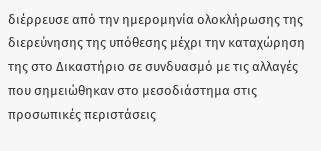διέρρευσε από την ημερομηνία ολοκλήρωσης της διερεύνησης της υπόθεσης μέχρι την καταχώρηση της στο Δικαστήριο σε συνδυασμό με τις αλλαγές που σημειώθηκαν στο μεσοδιάστημα στις προσωπικές περιστάσεις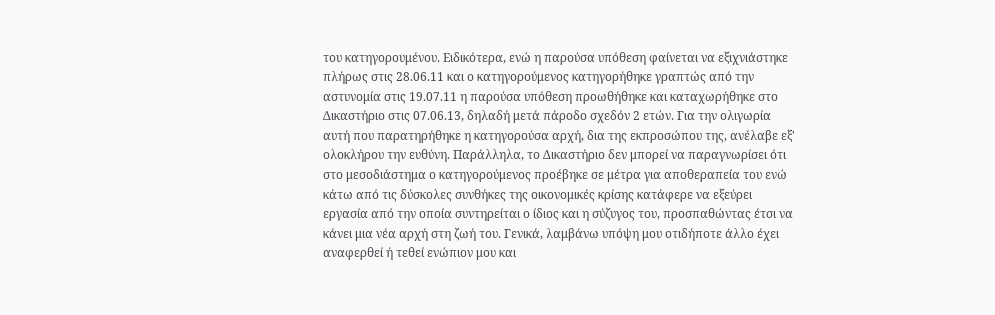του κατηγορουμένου. Ειδικότερα, ενώ η παρούσα υπόθεση φαίνεται να εξιχνιάστηκε πλήρως στις 28.06.11 και ο κατηγορούμενος κατηγορήθηκε γραπτώς από την αστυνομία στις 19.07.11 η παρούσα υπόθεση προωθήθηκε και καταχωρήθηκε στο Δικαστήριο στις 07.06.13, δηλαδή μετά πάροδο σχεδόν 2 ετών. Για την ολιγωρία αυτή που παρατηρήθηκε η κατηγορούσα αρχή, δια της εκπροσώπου της, ανέλαβε εξ' ολοκλήρου την ευθύνη. Παράλληλα, το Δικαστήριο δεν μπορεί να παραγνωρίσει ότι στο μεσοδιάστημα ο κατηγορούμενος προέβηκε σε μέτρα για αποθεραπεία του ενώ κάτω από τις δύσκολες συνθήκες της οικονομικές κρίσης κατάφερε να εξεύρει εργασία από την οποία συντηρείται ο ίδιος και η σύζυγος του, προσπαθώντας έτσι να κάνει μια νέα αρχή στη ζωή του. Γενικά, λαμβάνω υπόψη μου οτιδήποτε άλλο έχει αναφερθεί ή τεθεί ενώπιον μου και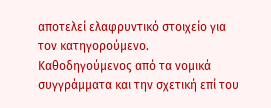αποτελεί ελαφρυντικό στοιχείο για τον κατηγορούμενο. Καθοδηγούμενος από τα νομικά συγγράμματα και την σχετική επί του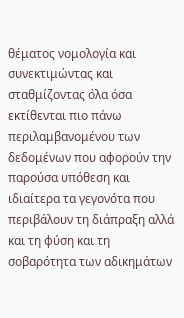θέματος νομολογία και συνεκτιμώντας και σταθμίζοντας όλα όσα εκτίθενται πιο πάνω περιλαμβανομένου των δεδομένων που αφορούν την παρούσα υπόθεση και ιδιαίτερα τα γεγονότα που περιβάλουν τη διάπραξη αλλά και τη φύση και τη σοβαρότητα των αδικημάτων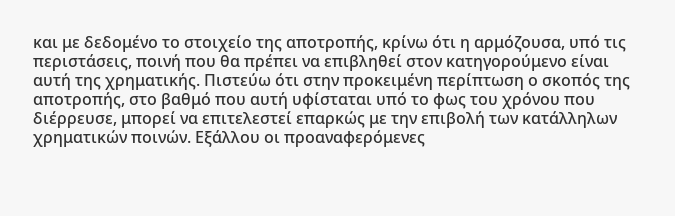και με δεδομένο το στοιχείο της αποτροπής, κρίνω ότι η αρμόζουσα, υπό τις περιστάσεις, ποινή που θα πρέπει να επιβληθεί στον κατηγορούμενο είναι αυτή της χρηματικής. Πιστεύω ότι στην προκειμένη περίπτωση ο σκοπός της αποτροπής, στο βαθμό που αυτή υφίσταται υπό το φως του χρόνου που διέρρευσε, μπορεί να επιτελεστεί επαρκώς με την επιβολή των κατάλληλων χρηματικών ποινών. Εξάλλου οι προαναφερόμενες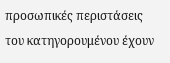προσωπικές περιστάσεις του κατηγορουμένου έχουν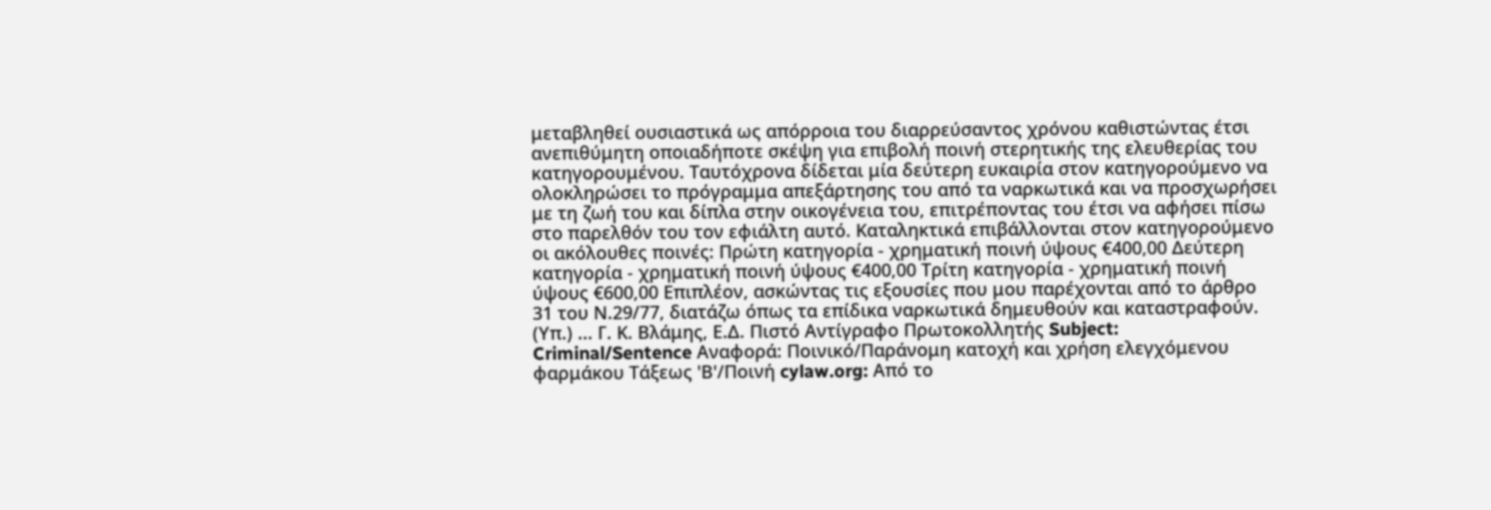μεταβληθεί ουσιαστικά ως απόρροια του διαρρεύσαντος χρόνου καθιστώντας έτσι ανεπιθύμητη οποιαδήποτε σκέψη για επιβολή ποινή στερητικής της ελευθερίας του κατηγορουμένου. Ταυτόχρονα δίδεται μία δεύτερη ευκαιρία στον κατηγορούμενο να ολοκληρώσει το πρόγραμμα απεξάρτησης του από τα ναρκωτικά και να προσχωρήσει με τη ζωή του και δίπλα στην οικογένεια του, επιτρέποντας του έτσι να αφήσει πίσω στο παρελθόν του τον εφιάλτη αυτό. Καταληκτικά επιβάλλονται στον κατηγορούμενο οι ακόλουθες ποινές: Πρώτη κατηγορία - χρηματική ποινή ύψους €400,00 Δεύτερη κατηγορία - χρηματική ποινή ύψους €400,00 Τρίτη κατηγορία - χρηματική ποινή ύψους €600,00 Επιπλέον, ασκώντας τις εξουσίες που μου παρέχονται από το άρθρο 31 του Ν.29/77, διατάζω όπως τα επίδικα ναρκωτικά δημευθούν και καταστραφούν. (Υπ.) ... Γ. Κ. Βλάμης, Ε.Δ. Πιστό Αντίγραφο Πρωτοκολλητής Subject: Criminal/Sentence Αναφορά: Ποινικό/Παράνομη κατοχή και χρήση ελεγχόμενου φαρμάκου Τάξεως 'Β'/Ποινή cylaw.org: Από το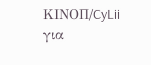ΚΙΝOΠ/CyLii για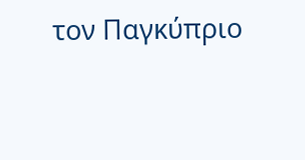τον Παγκύπριο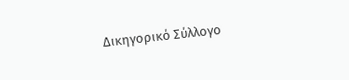Δικηγορικό Σύλλογο